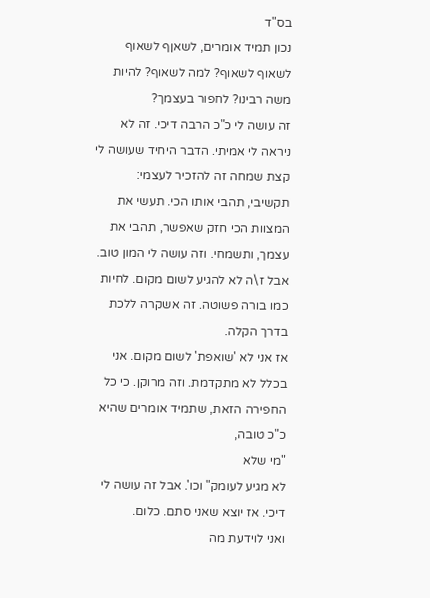בס"ד
נכון תמיד אומרים, לשאןף לשאוף לשאוף לשאוף? למה לשאוף? להיות משה רבינו? לחפור בעצמך?
זה עושה לי כ"כ הרבה דיכי. זה לא ניראה לי אמיתי. הדבר היחיד שעושה לי קצת שמחה זה להזכיר לעצמי:
תקשיבי, תהבי אותו הכי. תעשי את המצוות הכי חזק שאפשר, תהבי את עצמך, ותשמחי. וזה עושה לי המון טוב.
אבל ז\ה לא להגיע לשום מקום. לחיות כמו בורה פשוטה. זה אשקרה ללכת בדרך הקלה.
אז אני לא 'שואפת' לשום מקום. אני בכלל לא מתקדמת. וזה מרוקן. כי כל החפירה הזאת, שתמיד אומרים שהיא כ"כ טובה,
"מי שלא
לא מגיע לעומק" וכו'. אבל זה עושה לי דיכי. אז יוצא שאני סתם. כלום.
ואני לוידעת מה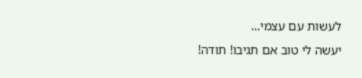לעשות עם עצמי...
יעשה לי טוב אם תגיבו! תודה!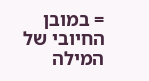= במובן החיובי של המילה